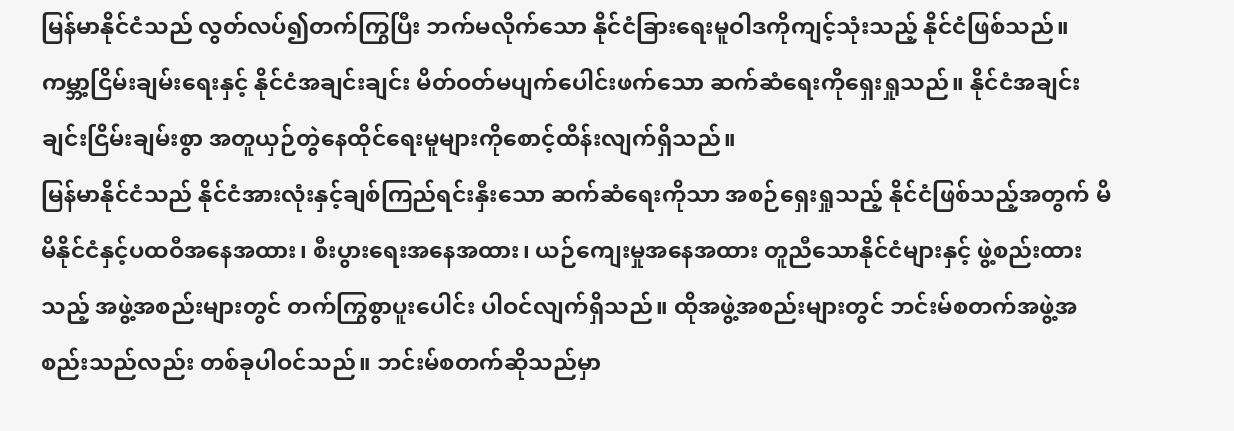မြန်မာနိုင်ငံသည် လွတ်လပ်၍တက်ကြွပြီး ဘက်မလိုက်သော နိုင်ငံခြားရေးမူဝါဒကိုကျင့်သုံးသည့် နိုင်ငံဖြစ်သည်။ ကမ္ဘာ့ငြိမ်းချမ်းရေးနှင့် နိုင်ငံအချင်းချင်း မိတ်ဝတ်မပျက်ပေါင်းဖက်သော ဆက်ဆံရေးကိုရှေးရှုသည်။ နိုင်ငံအချင်းချင်းငြိမ်းချမ်းစွာ အတူယှဉ်တွဲနေထိုင်ရေးမူများကိုစောင့်ထိန်းလျက်ရှိသည်။
မြန်မာနိုင်ငံသည် နိုင်ငံအားလုံးနှင့်ချစ်ကြည်ရင်းနှီးသော ဆက်ဆံရေးကိုသာ အစဉ်ရှေးရှုသည့် နိုင်ငံဖြစ်သည့်အတွက် မိမိနိုင်ငံနှင့်ပထဝီအနေအထား၊ စီးပွားရေးအနေအထား၊ ယဉ်ကျေးမှုအနေအထား တူညီသောနိုင်ငံများနှင့် ဖွဲ့စည်းထားသည့် အဖွဲ့အစည်းများတွင် တက်ကြွစွာပူးပေါင်း ပါဝင်လျက်ရှိသည်။ ထိုအဖွဲ့အစည်းများတွင် ဘင်းမ်စတက်အဖွဲ့အစည်းသည်လည်း တစ်ခုပါဝင်သည်။ ဘင်းမ်စတက်ဆိုသည်မှာ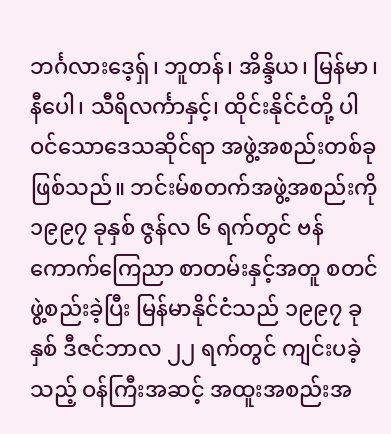ဘင်္ဂလားဒေ့ရှ်၊ ဘူတန်၊ အိန္ဒိယ၊ မြန်မာ၊ နီပေါ၊ သီရိလင်္ကာနှင့်၊ ထိုင်းနိုင်ငံတို့ ပါဝင်သောဒေသဆိုင်ရာ အဖွဲ့အစည်းတစ်ခုဖြစ်သည်။ ဘင်းမ်စတက်အဖွဲ့အစည်းကို ၁၉၉၇ ခုနှစ် ဇွန်လ ၆ ရက်တွင် ဗန်ကောက်ကြေညာ စာတမ်းနှင့်အတူ စတင်ဖွဲ့စည်းခဲ့ပြီး မြန်မာနိုင်ငံသည် ၁၉၉၇ ခုနှစ် ဒီဇင်ဘာလ ၂၂ ရက်တွင် ကျင်းပခဲ့သည့် ဝန်ကြီးအဆင့် အထူးအစည်းအ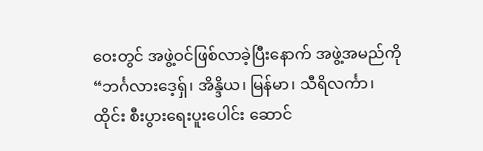ဝေးတွင် အဖွဲ့ဝင်ဖြစ်လာခဲ့ပြီးနောက် အဖွဲ့အမည်ကို “ဘင်္ဂလားဒေ့ရှ်၊ အိန္ဒိယ၊ မြန်မာ၊ သီရိလင်္ကာ၊ ထိုင်း စီးပွားရေးပူးပေါင်း ဆောင်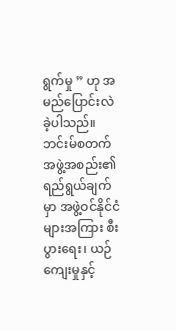ရွက်မှု ” ဟု အမည်ပြောင်းလဲခဲ့ပါသည်။ ဘင်းမ်စတက် အဖွဲ့အစည်း၏ ရည်ရွယ်ချက်မှာ အဖွဲ့ဝင်နိုင်ငံများအကြား စီးပွားရေး၊ ယဉ်ကျေးမှုနှင့်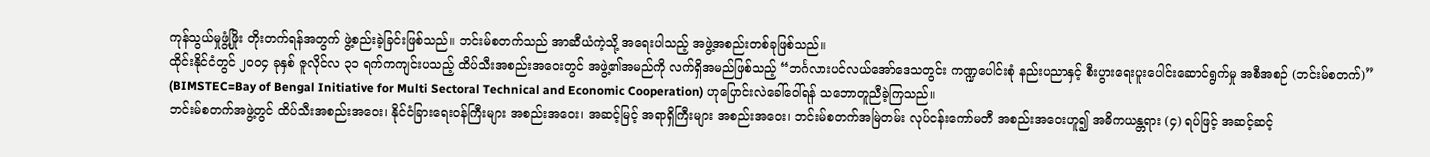ကုန်သွယ်မှုဖွံ့ဖြိုး တိုးတက်ရန်အတွက် ဖွဲ့စည်းခဲ့ခြင်းဖြစ်သည်။ ဘင်းမ်စတက်သည် အာဆီယံကဲ့သို့ အရေးပါသည့် အဖွဲ့အစည်းတစ်ခုဖြစ်သည်။
ထိုင်းနိုင်ငံတွင် ၂၀၀၄ ခုနှစ် ဇူလိုင်လ ၃၁ ရက်ကကျင်းပသည့် ထိပ်သီးအစည်းအဝေးတွင် အဖွဲ့၏အမည်ကို လက်ရှိအမည်ဖြစ်သည့် “ဘင်္ဂလားပင်လယ်အော်ဒေသတွင်း ကဏ္ဍပေါင်းစုံ နည်းပညာနှင့် စီးပွားရေးပူးပေါင်းဆောင်ရွက်မှု အစီအစဉ် (ဘင်းမ်စတက်)” (BIMSTEC=Bay of Bengal Initiative for Multi Sectoral Technical and Economic Cooperation) ဟုပြောင်းလဲခေါ်ဝေါ်ရန် သဘောတူညီခဲ့ကြသည်။
ဘင်းမ်စတက်အဖွဲ့တွင် ထိပ်သီးအစည်းအဝေး၊ နိုင်ငံခြားရေးဝန်ကြီးများ အစည်းအဝေး၊ အဆင့်မြင့် အရာရှိကြီးများ အစည်းအဝေး၊ ဘင်းမ်စတက်အမြဲတမ်း လုပ်ငန်းကော်မတီ အစည်းအဝေးဟူ၍ အဓိကယန္တရား (၄) ရပ်ဖြင့် အဆင့်ဆင့်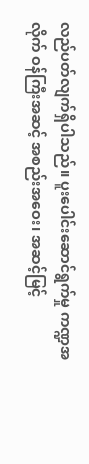လည်ပတ်လျက်ရှိပါသည်။ ပူးပေါင်းဆောင်ရွက်မှု ကဏ္ဍအလိုက် ဝန်ကြီးအဆင့် အစည်းအဝေး၊ အဆင့်မြင့်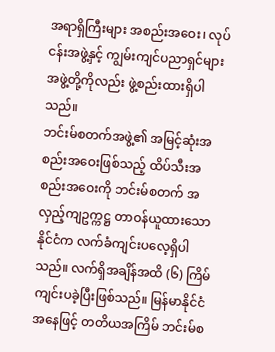အရာရှိကြီးများ အစည်းအဝေး၊ လုပ်ငန်းအဖွဲ့နှင့် ကျွမ်းကျင်ပညာရှင်များအဖွဲ့တို့ကိုလည်း ဖွဲ့စည်းထားရှိပါသည်။
ဘင်းမ်စတက်အဖွဲ့၏ အမြင့်ဆုံးအစည်းအဝေးဖြစ်သည့် ထိပ်သီးအစည်းအဝေးကို ဘင်းမ်စတက် အလှည့်ကျဥက္ကဋ္ဌ တာဝန်ယူထားသောနိုင်ငံက လက်ခံကျင်းပလေ့ရှိပါသည်။ လက်ရှိအချိန်အထိ (၆) ကြိမ် ကျင်းပခဲ့ပြီးဖြစ်သည်။ မြန်မာနိုင်ငံအနေဖြင့် တတိယအကြိမ် ဘင်းမ်စ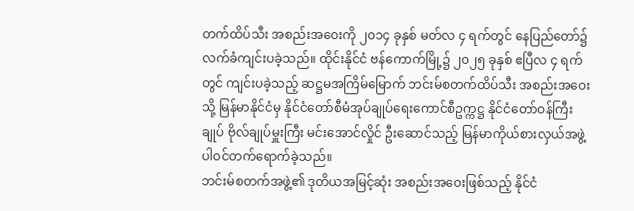တက်ထိပ်သီး အစည်းအဝေးကို ၂၀၁၄ ခုနှစ် မတ်လ ၄ ရက်တွင် နေပြည်တော်၌ လက်ခံကျင်းပခဲ့သည်။ ထိုင်းနိုင်ငံ ဗန်ကောက်မြို့၌ ၂၀၂၅ ခုနှစ် ဧပြီလ ၄ ရက်တွင် ကျင်းပခဲ့သည့် ဆဋ္ဌမအကြိမ်မြောက် ဘင်းမ်စတက်ထိပ်သီး အစည်းအဝေးသို့ မြန်မာနိုင်ငံမှ နိုင်ငံတော်စီမံအုပ်ချုပ်ရေးကောင်စီဥက္ကဋ္ဌ နိုင်ငံတော်ဝန်ကြီးချုပ် ဗိုလ်ချုပ်မှူးကြီး မင်းအောင်လှိုင် ဦးဆောင်သည့် မြန်မာကိုယ်စားလှယ်အဖွဲ့ ပါဝင်တက်ရောက်ခဲ့သည်။
ဘင်းမ်စတက်အဖွဲ့၏ ဒုတိယအမြင့်ဆုံး အစည်းအဝေးဖြစ်သည့် နိုင်ငံ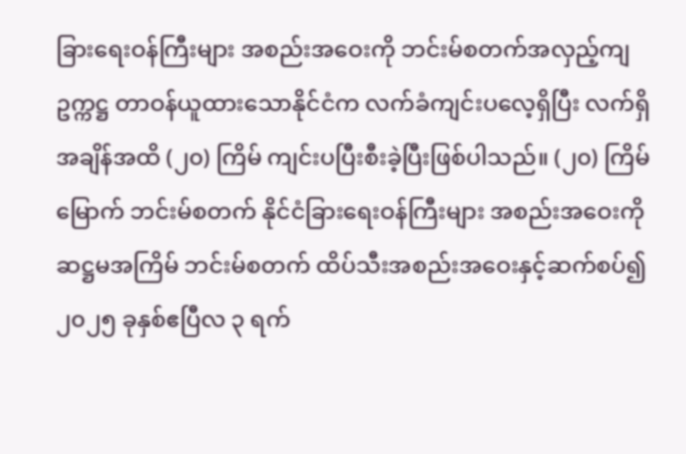ခြားရေးဝန်ကြီးများ အစည်းအဝေးကို ဘင်းမ်စတက်အလှည့်ကျဥက္ကဋ္ဌ တာဝန်ယူထားသောနိုင်ငံက လက်ခံကျင်းပလေ့ရှိပြီး လက်ရှိ အချိန်အထိ (၂၀) ကြိမ် ကျင်းပပြီးစီးခဲ့ပြီးဖြစ်ပါသည်။ (၂၀) ကြိမ်မြောက် ဘင်းမ်စတက် နိုင်ငံခြားရေးဝန်ကြီးများ အစည်းအဝေးကို ဆဋ္ဌမအကြိမ် ဘင်းမ်စတက် ထိပ်သီးအစည်းအဝေးနှင့်ဆက်စပ်၍ ၂၀၂၅ ခုနှစ်ဧပြီလ ၃ ရက်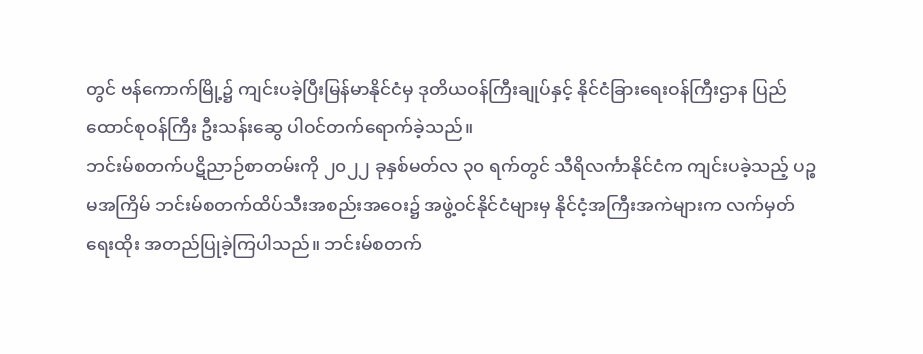တွင် ဗန်ကောက်မြို့၌ ကျင်းပခဲ့ပြီးမြန်မာနိုင်ငံမှ ဒုတိယဝန်ကြီးချုပ်နှင့် နိုင်ငံခြားရေးဝန်ကြီးဌာန ပြည်ထောင်စုဝန်ကြီး ဦးသန်းဆွေ ပါဝင်တက်ရောက်ခဲ့သည်။
ဘင်းမ်စတက်ပဋိညာဉ်စာတမ်းကို ၂၀၂၂ ခုနှစ်မတ်လ ၃၀ ရက်တွင် သီရိလင်္ကာနိုင်ငံက ကျင်းပခဲ့သည့် ပဉ္စမအကြိမ် ဘင်းမ်စတက်ထိပ်သီးအစည်းအဝေး၌ အဖွဲ့ဝင်နိုင်ငံများမှ နိုင်ငံ့အကြီးအကဲများက လက်မှတ်ရေးထိုး အတည်ပြုခဲ့ကြပါသည်။ ဘင်းမ်စတက်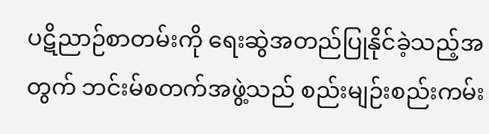ပဋိညာဉ်စာတမ်းကို ရေးဆွဲအတည်ပြုနိုင်ခဲ့သည့်အတွက် ဘင်းမ်စတက်အဖွဲ့သည် စည်းမျဉ်းစည်းကမ်း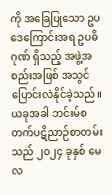ကို အခြေပြုသော ဥပဒေကြောင်းအရ ဥပဓိဂုဏ် ရှိသည့် အဖွဲ့အစည်းအဖြစ် အသွင်ပြောင်းလဲနိုင်ခဲ့သည်။ ယခုအခါ ဘင်းမ်စတက်ပဋိညာဉ်စာတမ်းသည် ၂၀၂၄ ခုနှစ် မေလ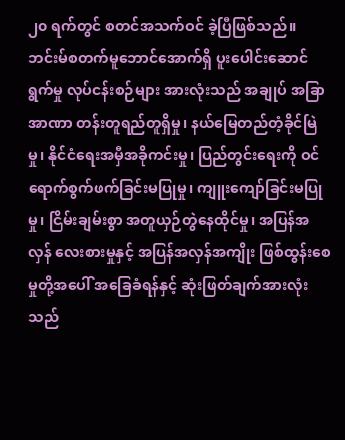၂၀ ရက်တွင် စတင်အသက်ဝင် ခဲ့ပြီဖြစ်သည်။
ဘင်းမ်စတက်မူဘောင်အောက်ရှိ ပူးပေါင်းဆောင်ရွက်မှု လုပ်ငန်းစဉ်များ အားလုံးသည် အချုပ် အခြာအာဏာ တန်းတူရည်တူရှိမှု၊ နယ်မြေတည်တံ့ခိုင်မြဲမှု၊ နိုင်ငံရေးအမှီအခိုကင်းမှု၊ ပြည်တွင်းရေးကို ဝင်ရောက်စွက်ဖက်ခြင်းမပြုမှု၊ ကျူးကျော်ခြင်းမပြုမှု၊ ငြိမ်းချမ်းစွာ အတူယှဉ်တွဲနေထိုင်မှု၊ အပြန်အလှန် လေးစားမှုနှင့် အပြန်အလှန်အကျိုး ဖြစ်ထွန်းစေမှုတို့အပေါ် အခြေခံရန်နှင့် ဆုံးဖြတ်ချက်အားလုံးသည်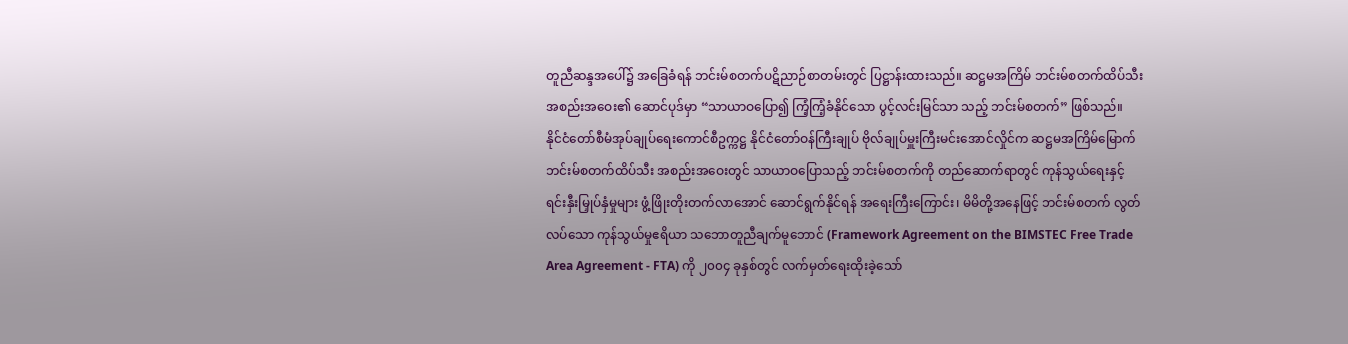တူညီဆန္ဒအပေါ်၌ အခြေခံရန် ဘင်းမ်စတက်ပဋိညာဉ်စာတမ်းတွင် ပြဋ္ဌာန်းထားသည်။ ဆဋ္ဌမအကြိမ် ဘင်းမ်စတက်ထိပ်သီးအစည်းအဝေး၏ ဆောင်ပုဒ်မှာ “သာယာဝပြော၍ ကြံ့ကြံ့ခံနိုင်သော ပွင့်လင်းမြင်သာ သည့် ဘင်းမ်စတက်” ဖြစ်သည်။
နိုင်ငံတော်စီမံအုပ်ချုပ်ရေးကောင်စီဥက္ကဋ္ဌ နိုင်ငံတော်ဝန်ကြီးချုပ် ဗိုလ်ချုပ်မှူးကြီးမင်းအောင်လှိုင်က ဆဋ္ဌမအကြိမ်မြောက် ဘင်းမ်စတက်ထိပ်သီး အစည်းအဝေးတွင် သာယာဝပြောသည့် ဘင်းမ်စတက်ကို တည်ဆောက်ရာတွင် ကုန်သွယ်ရေးနှင့် ရင်းနှီးမြှုပ်နှံမှုများ ဖွံ့ဖြိုးတိုးတက်လာအောင် ဆောင်ရွက်နိုင်ရန် အရေးကြီးကြောင်း၊ မိမိတို့အနေဖြင့် ဘင်းမ်စတက် လွတ်လပ်သော ကုန်သွယ်မှုဧရိယာ သဘောတူညီချက်မူဘောင် (Framework Agreement on the BIMSTEC Free Trade Area Agreement - FTA) ကို ၂၀၀၄ ခုနှစ်တွင် လက်မှတ်ရေးထိုးခဲ့သော်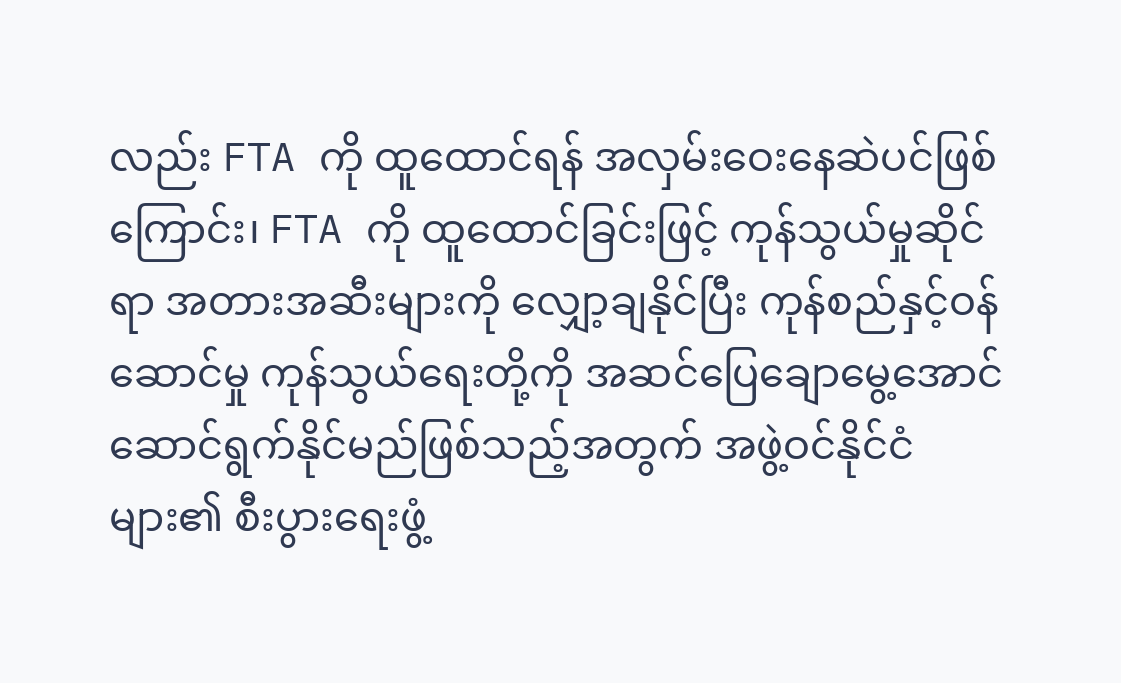လည်း FTA ကို ထူထောင်ရန် အလှမ်းဝေးနေဆဲပင်ဖြစ်ကြောင်း၊ FTA ကို ထူထောင်ခြင်းဖြင့် ကုန်သွယ်မှုဆိုင်ရာ အတားအဆီးများကို လျှော့ချနိုင်ပြီး ကုန်စည်နှင့်ဝန်ဆောင်မှု ကုန်သွယ်ရေးတို့ကို အဆင်ပြေချောမွေ့အောင် ဆောင်ရွက်နိုင်မည်ဖြစ်သည့်အတွက် အဖွဲ့ဝင်နိုင်ငံများ၏ စီးပွားရေးဖွံ့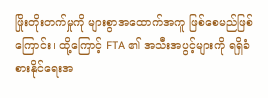ဖြိုးတိုးတက်မှုကို များစွာအထောက်အကူ ဖြစ်စေမည်ဖြစ်ကြောင်း၊ ထို့ကြောင့် FTA ၏ အသီးအပွင့်များကို ရရှိခံစားနိုင်ရေးအ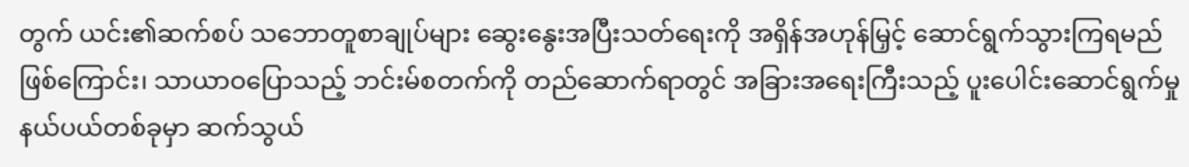တွက် ယင်း၏ဆက်စပ် သဘောတူစာချုပ်များ ဆွေးနွေးအပြီးသတ်ရေးကို အရှိန်အဟုန်မြှင့် ဆောင်ရွက်သွားကြရမည်ဖြစ်ကြောင်း၊ သာယာဝပြောသည့် ဘင်းမ်စတက်ကို တည်ဆောက်ရာတွင် အခြားအရေးကြီးသည့် ပူးပေါင်းဆောင်ရွက်မှု နယ်ပယ်တစ်ခုမှာ ဆက်သွယ်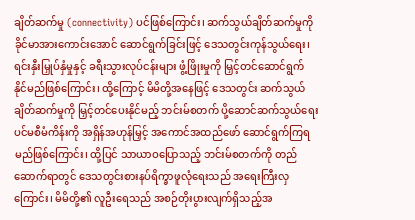ချိတ်ဆက်မှု (connectivity) ပင်ဖြစ်ကြောင်း၊ ဆက်သွယ်ချိတ်ဆက်မှုကို ခိုင်မာအားကောင်းအောင် ဆောင်ရွက်ခြင်းဖြင့် ဒေသတွင်းကုန်သွယ်ရေး၊ ရင်းနှီးမြှုပ်နှံမှုနှင့် ခရီးသွားလုပ်ငန်းများ ဖွံ့ဖြိုးမှုကို မြှင့်တင်ဆောင်ရွက် နိုင်မည်ဖြစ်ကြောင်း၊ ထို့ကြောင့် မိမိတို့အနေဖြင့် ဒေသတွင်း ဆက်သွယ်ချိတ်ဆက်မှုကို မြှင့်တင်ပေးနိုင်မည့် ဘင်းမ်စတက် ပို့ဆောင်ဆက်သွယ်ရေး ပင်မစီမံကိန်းကို အရှိန်အဟုန်မြှင့် အကောင်အထည်ဖော် ဆောင်ရွက်ကြရမည်ဖြစ်ကြောင်း၊ ထို့ပြင် သာယာဝပြောသည့် ဘင်းမ်စတက်ကို တည်ဆောက်ရာတွင် ဒေသတွင်းစားနပ်ရိက္ခာဖူလုံရေးသည် အရေးကြီးလှကြောင်း၊ မိမိတို့၏ လူဦးရေသည် အစဉ်တိုးပွားလျက်ရှိသည့်အ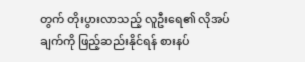တွက် တိုးပွားလာသည့် လူဦးရေ၏ လိုအပ်ချက်ကို ဖြည့်ဆည်းနိုင်ရန် စားနပ်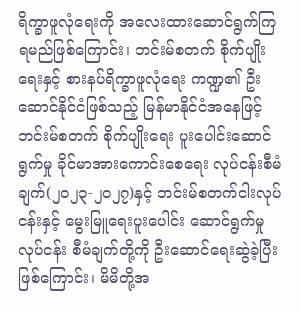ရိက္ခာဖူလုံရေးကို အလေးထားဆောင်ရွက်ကြရမည်ဖြစ်ကြောင်း၊ ဘင်းမ်စတက် စိုက်ပျိုးရေးနှင့် စားနပ်ရိက္ခာဖူလုံရေး ကဏ္ဍ၏ ဦးဆောင်နိုင်ငံဖြစ်သည့် မြန်မာနိုင်ငံအနေဖြင့် ဘင်းမ်စတက် စိုက်ပျိုးရေး ပူးပေါင်းဆောင်ရွက်မှု ခိုင်မာအားကောင်းစေရေး လုပ်ငန်းစီမံချက်(၂၀၂၃-၂၀၂၇)နှင့် ဘင်းမ်စတက်ငါးလုပ်ငန်းနှင့် မွေးမြူရေးပူးပေါင်း ဆောင်ရွက်မှုလုပ်ငန်း စီမံချက်တို့ကို ဦးဆောင်ရေးဆွဲခဲ့ပြီးဖြစ်ကြောင်း၊ မိမိတို့အ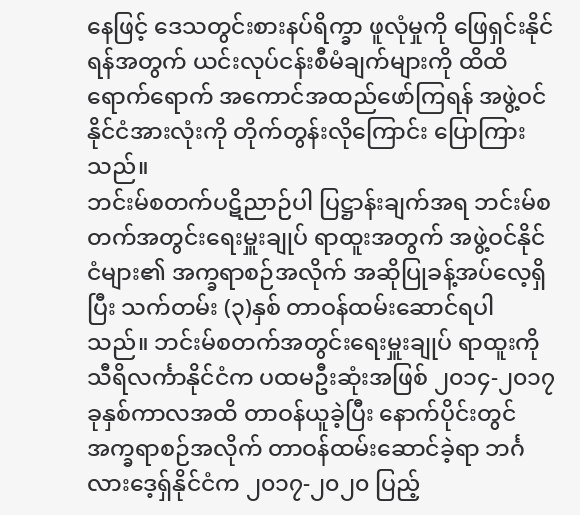နေဖြင့် ဒေသတွင်းစားနပ်ရိက္ခာ ဖူလုံမှုကို ဖြေရှင်းနိုင်ရန်အတွက် ယင်းလုပ်ငန်းစီမံချက်များကို ထိထိရောက်ရောက် အကောင်အထည်ဖော်ကြရန် အဖွဲ့ဝင်နိုင်ငံအားလုံးကို တိုက်တွန်းလိုကြောင်း ပြောကြားသည်။
ဘင်းမ်စတက်ပဋိညာဉ်ပါ ပြဋ္ဌာန်းချက်အရ ဘင်းမ်စတက်အတွင်းရေးမှူးချုပ် ရာထူးအတွက် အဖွဲ့ဝင်နိုင်ငံများ၏ အက္ခရာစဉ်အလိုက် အဆိုပြုခန့်အပ်လေ့ရှိပြီး သက်တမ်း (၃)နှစ် တာဝန်ထမ်းဆောင်ရပါသည်။ ဘင်းမ်စတက်အတွင်းရေးမှူးချုပ် ရာထူးကို သီရိလင်္ကာနိုင်ငံက ပထမဦးဆုံးအဖြစ် ၂၀၁၄-၂၀၁၇ ခုနှစ်ကာလအထိ တာဝန်ယူခဲ့ပြီး နောက်ပိုင်းတွင် အက္ခရာစဉ်အလိုက် တာဝန်ထမ်းဆောင်ခဲ့ရာ ဘင်္ဂလားဒေ့ရှ်နိုင်ငံက ၂၀၁၇-၂၀၂၀ ပြည့်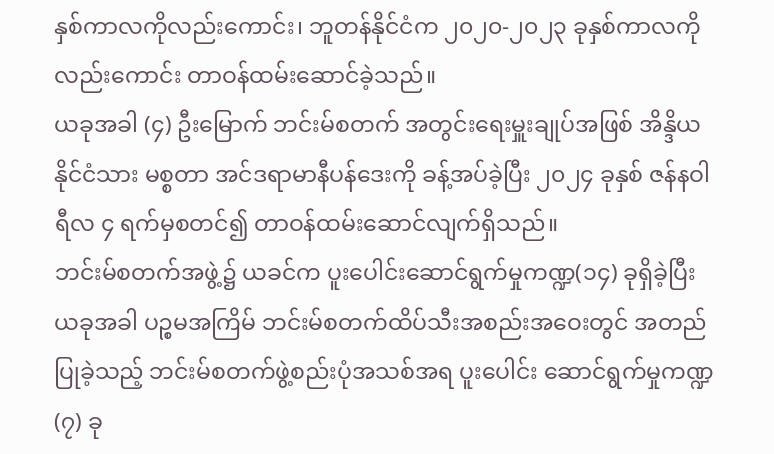နှစ်ကာလကိုလည်းကောင်း၊ ဘူတန်နိုင်ငံက ၂၀၂၀-၂၀၂၃ ခုနှစ်ကာလကို လည်းကောင်း တာဝန်ထမ်းဆောင်ခဲ့သည်။
ယခုအခါ (၄) ဦးမြောက် ဘင်းမ်စတက် အတွင်းရေးမှူးချုပ်အဖြစ် အိန္ဒိယနိုင်ငံသား မစ္စတာ အင်ဒရာမာနီပန်ဒေးကို ခန့်အပ်ခဲ့ပြီး ၂၀၂၄ ခုနှစ် ဇန်နဝါရီလ ၄ ရက်မှစတင်၍ တာဝန်ထမ်းဆောင်လျက်ရှိသည်။
ဘင်းမ်စတက်အဖွဲ့၌ ယခင်က ပူးပေါင်းဆောင်ရွက်မှုကဏ္ဍ(၁၄) ခုရှိခဲ့ပြီး ယခုအခါ ပဉ္စမအကြိမ် ဘင်းမ်စတက်ထိပ်သီးအစည်းအဝေးတွင် အတည်ပြုခဲ့သည့် ဘင်းမ်စတက်ဖွဲ့စည်းပုံအသစ်အရ ပူးပေါင်း ဆောင်ရွက်မှုကဏ္ဍ (၇) ခု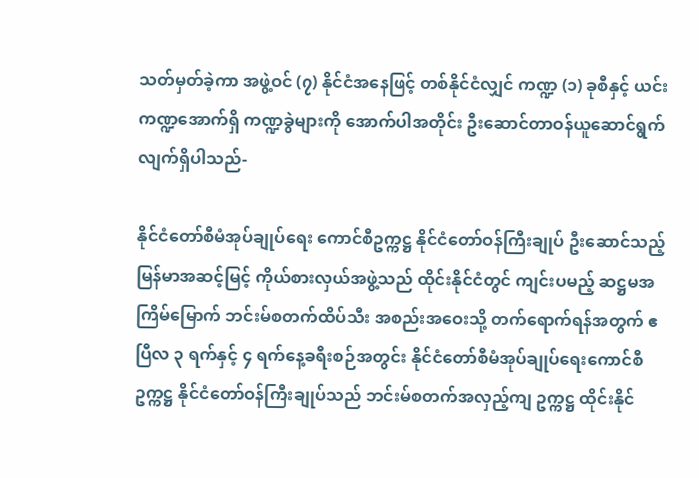သတ်မှတ်ခဲ့ကာ အဖွဲ့ဝင် (၇) နိုင်ငံအနေဖြင့် တစ်နိုင်ငံလျှင် ကဏ္ဍ (၁) ခုစီနှင့် ယင်းကဏ္ဍအောက်ရှိ ကဏ္ဍခွဲများကို အောက်ပါအတိုင်း ဦးဆောင်တာဝန်ယူဆောင်ရွက်လျက်ရှိပါသည်-

နိုင်ငံတော်စီမံအုပ်ချုပ်ရေး ကောင်စီဥက္ကဋ္ဌ နိုင်ငံတော်ဝန်ကြီးချုပ် ဦးဆောင်သည့် မြန်မာအဆင့်မြင့် ကိုယ်စားလှယ်အဖွဲ့သည် ထိုင်းနိုင်ငံတွင် ကျင်းပမည့် ဆဋ္ဌမအကြိမ်မြောက် ဘင်းမ်စတက်ထိပ်သီး အစည်းအဝေးသို့ တက်ရောက်ရန်အတွက် ဧပြီလ ၃ ရက်နှင့် ၄ ရက်နေ့ခရီးစဉ်အတွင်း နိုင်ငံတော်စီမံအုပ်ချုပ်ရေးကောင်စီဥက္ကဋ္ဌ နိုင်ငံတော်ဝန်ကြီးချုပ်သည် ဘင်းမ်စတက်အလှည့်ကျ ဥက္ကဋ္ဌ ထိုင်းနိုင်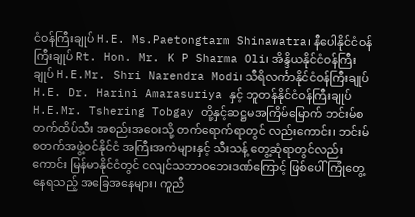ငံဝန်ကြီးချုပ် H.E. Ms.Paetongtarm Shinawatra၊ နီပေါနိုင်ငံဝန်ကြီးချုပ် Rt. Hon. Mr. K P Sharma Oli၊ အိန္ဒိယနိုင်ငံဝန်ကြီးချုပ် H.E.Mr. Shri Narendra Modi၊ သီရိလင်္ကာနိုင်ငံဝန်ကြီးချုပ် H.E. Dr. Harini Amarasuriya နှင့် ဘူတန်နိုင်ငံဝန်ကြီးချုပ် H.E.Mr. Tshering Tobgay တို့နှင့်ဆဋ္ဌမအကြိမ်မြောက် ဘင်းမ်စတက်ထိပ်သီး အစည်းအဝေးသို့ တက်ရောက်ရာတွင် လည်းကောင်း၊ ဘင်းမ်စတက်အဖွဲ့ဝင်နိုင်ငံ အကြီးအကဲများနှင့် သီးသန့် တွေ့ဆုံရာတွင်လည်းကောင်း မြန်မာနိုင်ငံတွင် ငလျင်သဘာဝဘေးဒဏ်ကြောင့် ဖြစ်ပေါ်ကြုံတွေ့နေရသည့် အခြေအနေများ၊ ကူညီ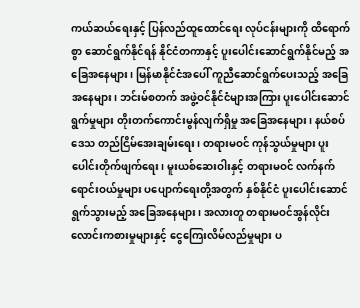ကယ်ဆယ်ရေးနှင့် ပြန်လည်ထူထောင်ရေး လုပ်ငန်းများကို ထိရောက်စွာ ဆောင်ရွက်နိုင်ရန် နိုင်ငံတကာနှင့် ပူးပေါင်းဆောင်ရွက်နိုင်မည့် အခြေအနေများ၊ မြန်မာနိုင်ငံအပေါ် ကူညီဆောင်ရွက်ပေးသည့် အခြေအနေများ၊ ဘင်းမ်စတက် အဖွဲ့ဝင်နိုင်ငံများအကြား ပူးပေါင်းဆောင်ရွက်မှုများ တိုးတက်ကောင်းမွန်လျက်ရှိမှု အခြေအနေများ၊ နယ်စပ်ဒေသ တည်ငြိမ်အေးချမ်းရေး၊ တရားမဝင် ကုန်သွယ်မှုများ ပူးပေါင်းတိုက်ဖျက်ရေး၊ မူးယစ်ဆေးဝါးနှင့် တရားမဝင် လက်နက်ရောင်းဝယ်မှုများ ပပျောက်ရေးတို့အတွက် နှစ်နိုင်ငံ ပူးပေါင်းဆောင်ရွက်သွားမည့် အခြေအနေများ၊ အလားတူ တရားမဝင်အွန်လိုင်း လောင်းကစားမှုများနှင့် ငွေကြေးလိမ်လည်မှုများ ပ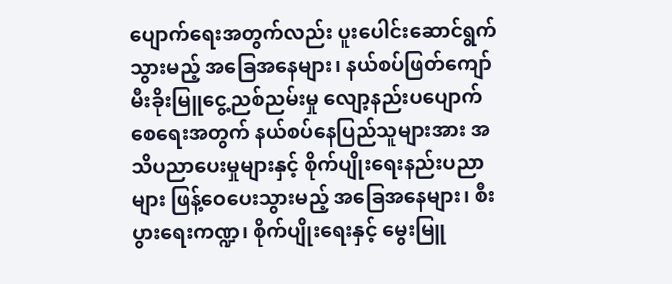ပျောက်ရေးအတွက်လည်း ပူးပေါင်းဆောင်ရွက်သွားမည့် အခြေအနေများ၊ နယ်စပ်ဖြတ်ကျော် မီးခိုးမြူငွေ့ညစ်ညမ်းမှု လျော့နည်းပပျောက်စေရေးအတွက် နယ်စပ်နေပြည်သူများအား အသိပညာပေးမှုများနှင့် စိုက်ပျိုးရေးနည်းပညာများ ဖြန့်ဝေပေးသွားမည့် အခြေအနေများ၊ စီးပွားရေးကဏ္ဍ၊ စိုက်ပျိုးရေးနှင့် မွေးမြူ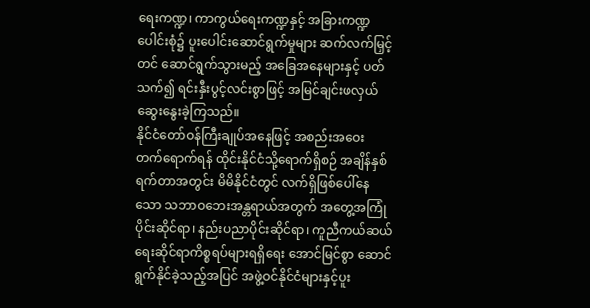ရေးကဏ္ဍ၊ ကာကွယ်ရေးကဏ္ဍနှင့် အခြားကဏ္ဍပေါင်းစုံ၌ ပူးပေါင်းဆောင်ရွက်မှုများ ဆက်လက်မြှင့်တင် ဆောင်ရွက်သွားမည့် အခြေအနေများနှင့် ပတ်သက်၍ ရင်းနှီးပွင့်လင်းစွာဖြင့် အမြင်ချင်းဖလှယ် ဆွေးနွေးခဲ့ကြသည်။
နိုင်ငံတော်ဝန်ကြီးချုပ်အနေဖြင့် အစည်းအဝေး တက်ရောက်ရန် ထိုင်းနိုင်ငံသို့ရောက်ရှိစဉ် အချိန်နှစ်ရက်တာအတွင်း မိမိနိုင်ငံတွင် လက်ရှိဖြစ်ပေါ်နေသော သဘာဝဘေးအန္တရာယ်အတွက် အတွေ့အကြုံပိုင်းဆိုင်ရာ၊ နည်းပညာပိုင်းဆိုင်ရာ၊ ကူညီကယ်ဆယ်ရေးဆိုင်ရာကိစ္စရပ်များရရှိရေး အောင်မြင်စွာ ဆောင်ရွက်နိုင်ခဲ့သည့်အပြင် အဖွဲ့ဝင်နိုင်ငံများနှင့်ပူး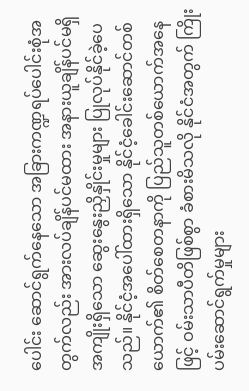ပေါင်း ဆောင်ရွက်နေသော အခြားကဏ္ဍရပ်ပေါင်းစုံအတွက်လည်း အားလပ်ချိန်ပင်မထား အနားယူချိန်ပင်မရှိ အကျိုးရှိသော ဆွေးနွေးညှိနှိုင်းမှုများ ပြုလုပ်နိုင်ခဲ့ပေသည်။ နိုင်ငံ့အပေါ်ထားရှိသော နိုင်ငံ့ခေါင်းဆောင်တစ်ယောက်၏ စိတ်စေတနာကို ပြည်သူတစ်ယောက်အနေဖြင့် ဝမ်းသာပီတိဖြစ်စွာ ခံစားမိသလို နိုင်ငံအတွက် ကြိုးပမ်းဆောင်ရွက်မှုများ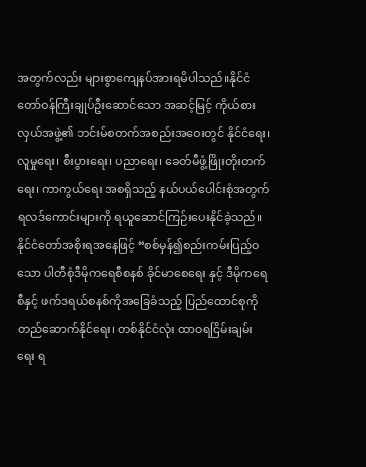အတွက်လည်း များစွာကျေနပ်အားရမိပါသည်။နိုင်ငံတော်ဝန်ကြီးချုပ်ဦးဆောင်သော အဆင့်မြင့် ကိုယ်စားလှယ်အဖွဲ့၏ ဘင်းမ်စတက်အစည်းအဝေးတွင် နိုင်ငံရေး၊ လူမှုရေး၊ စီးပွားရေး၊ ပညာရေး၊ ခေတ်မီဖွံ့ဖြိုးတိုးတက်ရေး၊ ကာကွယ်ရေး အစရှိသည့် နယ်ပယ်ပေါင်းစုံအတွက် ရလဒ်ကောင်းများကို ရယူဆောင်ကြဉ်းပေးနိုင်ခဲ့သည်။
နိုင်ငံတော်အစိုးရအနေဖြင့် “စစ်မှန်၍စည်းကမ်းပြည့်ဝသော ပါတီစုံဒီမိုကရေစီစနစ် ခိုင်မာစေရေး နှင့် ဒီမိုကရေစီနှင့် ဖက်ဒရယ်စနစ်ကိုအခြေခံသည့် ပြည်ထောင်စုကို တည်ဆောက်နိုင်ရေး၊ တစ်နိုင်ငံလုံး ထာဝရငြိမ်းချမ်းရေး ရ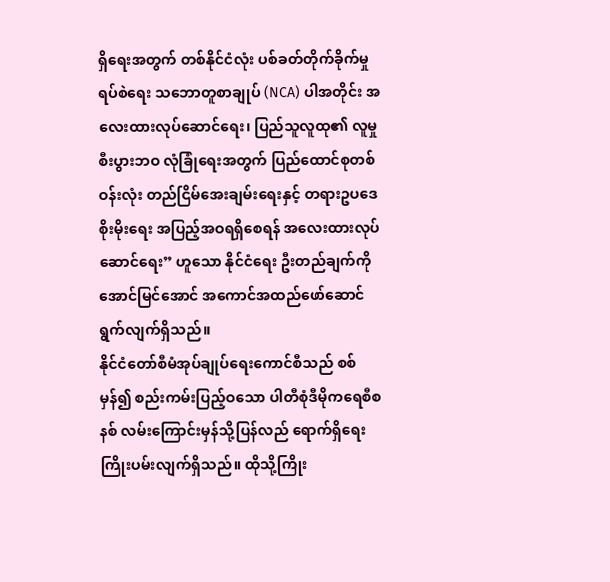ရှိရေးအတွက် တစ်နိုင်ငံလုံး ပစ်ခတ်တိုက်ခိုက်မှုရပ်စဲရေး သဘောတူစာချုပ် (NCA) ပါအတိုင်း အလေးထားလုပ်ဆောင်ရေး၊ ပြည်သူလူထု၏ လူမှုစီးပွားဘဝ လုံခြုံရေးအတွက် ပြည်ထောင်စုတစ်ဝန်းလုံး တည်ငြိမ်အေးချမ်းရေးနှင့် တရားဥပဒေစိုးမိုးရေး အပြည့်အဝရရှိစေရန် အလေးထားလုပ်ဆောင်ရေး” ဟူသော နိုင်ငံရေး ဦးတည်ချက်ကိုအောင်မြင်အောင် အကောင်အထည်ဖော်ဆောင်ရွက်လျက်ရှိသည်။
နိုင်ငံတော်စီမံအုပ်ချုပ်ရေးကောင်စီသည် စစ်မှန်၍ စည်းကမ်းပြည့်ဝသော ပါတီစုံဒီမိုကရေစီစနစ် လမ်းကြောင်းမှန်သို့ပြန်လည် ရောက်ရှိရေး ကြိုးပမ်းလျက်ရှိသည်။ ထိုသို့ကြိုး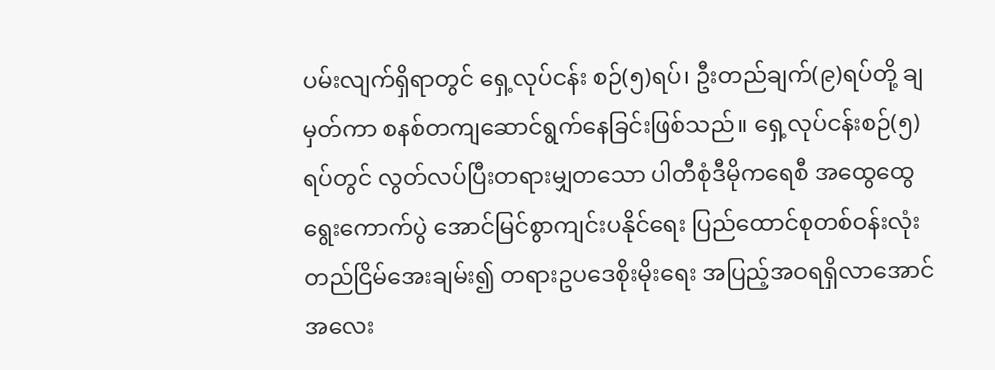ပမ်းလျက်ရှိရာတွင် ရှေ့လုပ်ငန်း စဉ်(၅)ရပ်၊ ဦးတည်ချက်(၉)ရပ်တို့ ချမှတ်ကာ စနစ်တကျဆောင်ရွက်နေခြင်းဖြစ်သည်။ ရှေ့လုပ်ငန်းစဉ်(၅) ရပ်တွင် လွတ်လပ်ပြီးတရားမျှတသော ပါတီစုံဒီမိုကရေစီ အထွေထွေရွေးကောက်ပွဲ အောင်မြင်စွာကျင်းပနိုင်ရေး ပြည်ထောင်စုတစ်ဝန်းလုံး တည်ငြိမ်အေးချမ်း၍ တရားဥပဒေစိုးမိုးရေး အပြည့်အဝရရှိလာအောင် အလေး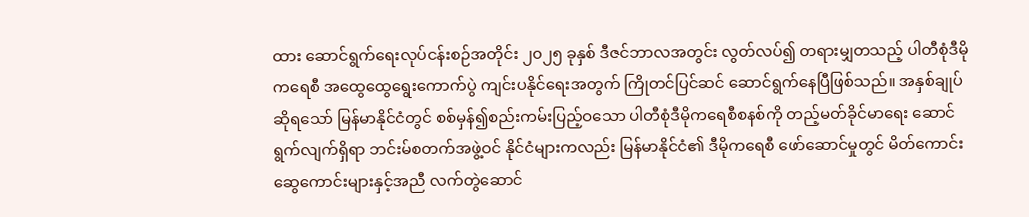ထား ဆောင်ရွက်ရေးလုပ်ငန်းစဉ်အတိုင်း ၂၀၂၅ ခုနှစ် ဒီဇင်ဘာလအတွင်း လွတ်လပ်၍ တရားမျှတသည့် ပါတီစုံဒီမိုကရေစီ အထွေထွေရွေးကောက်ပွဲ ကျင်းပနိုင်ရေးအတွက် ကြိုတင်ပြင်ဆင် ဆောင်ရွက်နေပြီဖြစ်သည်။ အနှစ်ချုပ်ဆိုရသော် မြန်မာနိုင်ငံတွင် စစ်မှန်၍စည်းကမ်းပြည့်ဝသော ပါတီစုံဒီမိုကရေစီစနစ်ကို တည့်မတ်ခိုင်မာရေး ဆောင်ရွက်လျက်ရှိရာ ဘင်းမ်စတက်အဖွဲ့ဝင် နိုင်ငံများကလည်း မြန်မာနိုင်ငံ၏ ဒီမိုကရေစီ ဖော်ဆောင်မှုတွင် မိတ်ကောင်းဆွေကောင်းများနှင့်အညီ လက်တွဲဆောင်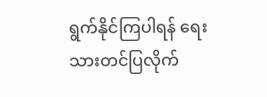ရွက်နိုင်ကြပါရန် ရေးသားတင်ပြလိုက်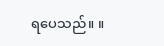ရပေသည်။ ။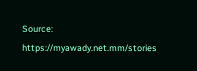Source: https://myawady.net.mm/stories